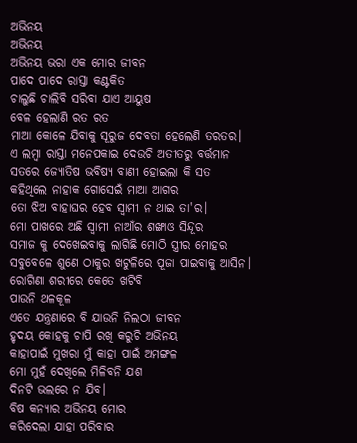ଅଭିନୟ
ଅଭିନୟ
ଅଭିନୟ ଭରା ଏକ ମୋର ଜୀବନ
ପାଦେ ପାଦେ ରାସ୍ତା କଣ୍ଟକିତ
ଚାଲୁଛି ଚାଲିବି ସରିବା ଯାଏ ଆୟୁଷ
ବେଳ ହେଲାଣି ରତ ରତ
ମାଆ କୋଳେ ଯିବାକୁ ସୂରୁଜ ଦେବତା ହେଲେଣି ତରତର।
ଏ ଲମ୍ବା ରାସ୍ତା ମନେପକାଇ ଦେଉଚି ଅତୀତରୁ ବର୍ତ୍ତମାନ
ସତରେ ଜ୍ୟୋତିଷ ଭବିଷ୍ୟ ବାଣୀ ହୋଇଲା କି ସତ
କହିଥିଲେ ନାହାକ ଗୋସେଇଁ ମାଆ ଆଗର
ତୋ ଝିଅ ବାହାଘର ହେବ ସ୍ଵାମୀ ନ ଥାଇ ତା'ର।
ମୋ ପାଖରେ ଅଛି ସ୍ଵାମୀ ନାଆଁର ଶଙ୍ଖାଓ ସିନ୍ଦୂର
ସମାଜ କୁ ଦେଖେଇବାକୁ ଲାଗିଛି ମୋଠି ସ୍ତ୍ରୀର ମୋହର
ସବୁବେଳେ ଶୁଣେ ଠାକୁର ଖଟୁଳିରେ ପୂଜା ପାଇବାକୁ ଆସିନ।
ରୋଗିଣା ଶରୀରେ କେତେ ଖଟିବି
ପାଉନି ଥଳକୂଳ
ଏତେ ଯନ୍ତ୍ରଣାରେ ବି ଯାଉନି ନିଲଠା ଜୀବନ
ହୃଦୟ କୋହକୁ ଚାପି ରଖି କରୁଚି ଅଭିନୟ
କାହାପାଇଁ ମୁଖରା ମୁଁ କାହା ପାଇଁ ଅମଙ୍ଗଳ
ମୋ ମୁହଁ ଦେଖିଲେ ମିଳିବନି ଯଶ
ଦିନଟି ଭଲରେ ନ ଯିବ।
ବିଷ କନ୍ୟାର ଅଭିନୟ ମୋର
କରିଦେଲା ଯାହା ପରିବାର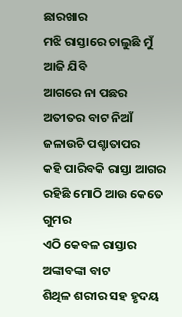ଛାରଖାର
ମଝି ରାସ୍ତାରେ ଚାଲୁଛି ମୁଁ ଆଜି ଯିବି
ଆଗରେ ନା ପଛର
ଅତୀତର ବାଟ ନିଆଁ ଜଳାଉଚି ପଶ୍ଚାତାପର
କହି ପାରିବକି ରାସ୍ତା ଆଗର
ରହିଛି ମୋଠି ଆଉ କେତେ ଗୁମର
ଏଠି କେବଳ ରାସ୍ତାର ଅଙ୍କାବଙ୍କା ବାଟ
ଶିଥିଳ ଶରୀର ସହ ହୃଦୟ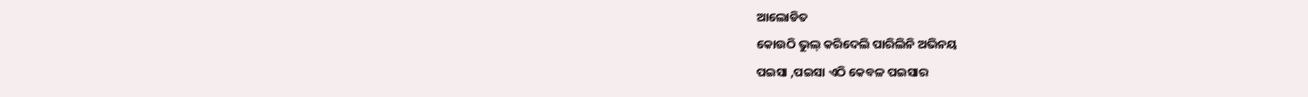ଆଲୋଡିତ
କୋଉଠି ଭୁଲ୍ କରିଦେଲି ପାରିଲିନି ଅଭିନୟ
ପଇସା ,ପଇସା ଏଠି କେବଳ ପଇସାର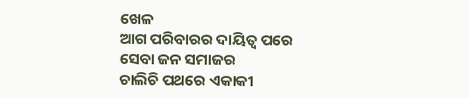ଖେଳ
ଆଗ ପରିବାରର ଦାୟିତ୍ଵ ପରେ
ସେବା ଜନ ସମାଜର
ଚାଲିଚି ପଥରେ ଏକାକୀ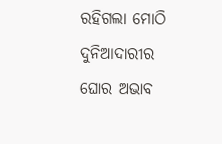ରହିଗଲା ମୋଠି ଦୁନିଆଦାରୀର ଘୋର ଅଭାବ